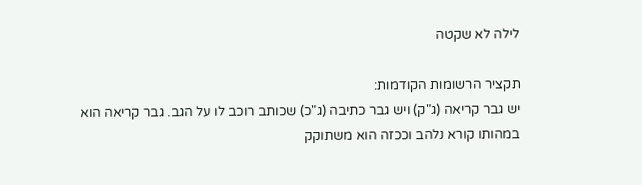לילה לא שקטה

תקציר הרשומות הקודמות:                                                                                                                   יש גבר קריאה (ג"ק) ויש גבר כתיבה (ג"כ) שכותב רוכב לו על הגב. גבר קריאה הוא במהותו קורא נלהב וככזה הוא משתוקק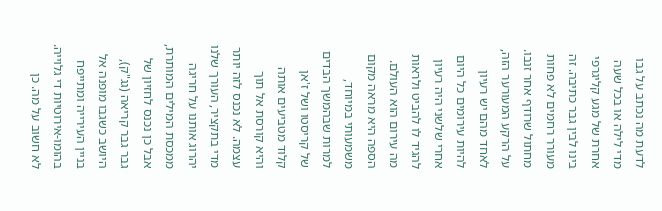לדעת מה נכתב על גבו מדי לילה או בכל שעה אחרת של מגע קליגרפי בינו לבין גבר כתיבה. זה מעורר רחמים לא פחות מחתול שרודף אחר זנבו. על הרקע המעורער הזה, לאחד מהם יש רעיון להיות עירומים כל היום אחרי שלשני היה רעיון להגיד לו להביט ולראות מה עירום הוא העולם. הספה היא מראה מקום משמעותי במיוחד, למרות שבהמשך הבדים של קריסטו ושל ז'אן קלוד מטביעים אותה והיא קורסת אל תוך עצמה. לא נכנס לזה יותר מדי בתקציר, העורך שלנו יהרוג אותנו על חריגה ממכסת המילים המותרת, אבל כן נכנס לחזיון של גבר גבר קריאה (גג"ק), היושב כשגבו מופנה אל בניין העירייה ומתייפח בהומו-אירוטיות די גלוייה. לא חשוב על מה. כן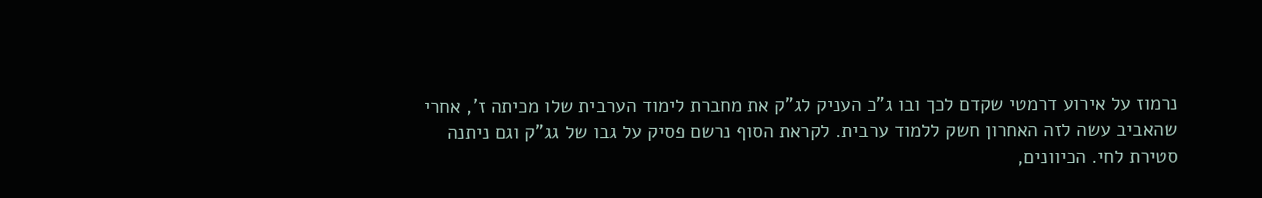נרמוז על אירוע דרמטי שקדם לכך ובו ג"כ העניק לג"ק את מחברת לימוד הערבית שלו מכיתה ז', אחרי שהאביב עשה לזה האחרון חשק ללמוד ערבית. לקראת הסוף נרשם פסיק על גבו של גג"ק וגם ניתנה סטירת לחי. הכיוונים,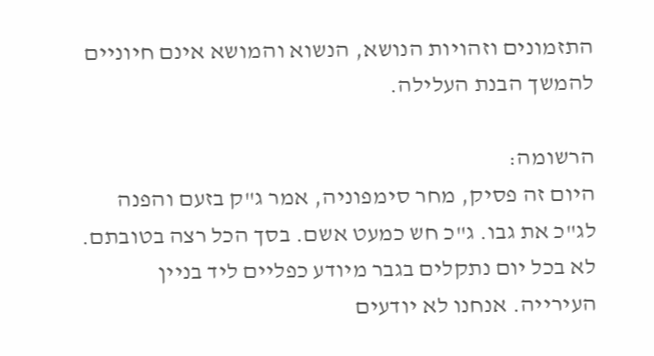התזמונים וזהויות הנושא, הנשוא והמושא אינם חיוניים להמשך הבנת העלילה.

הרשומה:                                                                                                                                           היום זה פסיק, מחר סימפוניה, אמר ג"ק בזעם והפנה לג"כ את גבו. ג"כ חש כמעט אשם. בסך הכל רצה בטובתם. לא בכל יום נתקלים בגבר מיודע כפליים ליד בניין העירייה. אנחנו לא יודעים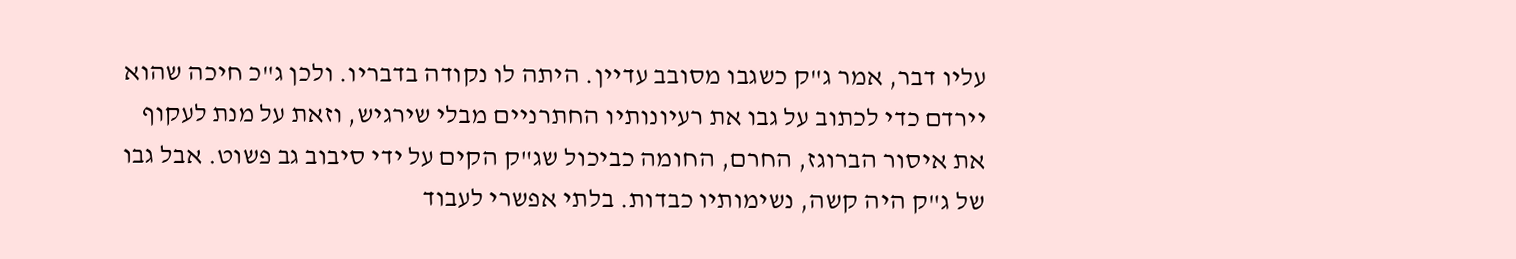עליו דבר, אמר ג"ק כשגבו מסובב עדיין. היתה לו נקודה בדבריו. ולכן ג"כ חיכה שהוא יירדם כדי לכתוב על גבו את רעיונותיו החתרניים מבלי שירגיש, וזאת על מנת לעקוף את איסור הברוגז, החרם, החומה כביכול שג"ק הקים על ידי סיבוב גב פשוט. אבל גבו של ג"ק היה קשה, נשימותיו כבדות. בלתי אפשרי לעבוד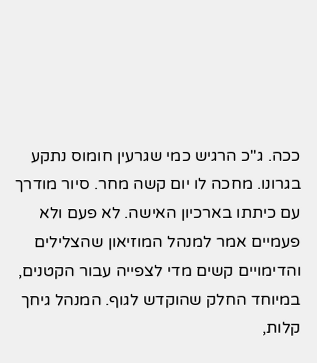ככה. ג"כ הרגיש כמי שגרעין חומוס נתקע בגרונו. מחכה לו יום קשה מחר. סיור מודרך עם כיתתו בארכיון האישה. לא פעם ולא פעמיים אמר למנהל המוזיאון שהצלילים והדימויים קשים מדי לצפייה עבור הקטנים, במיוחד החלק שהוקדש לגוף. המנהל גיחך קלות,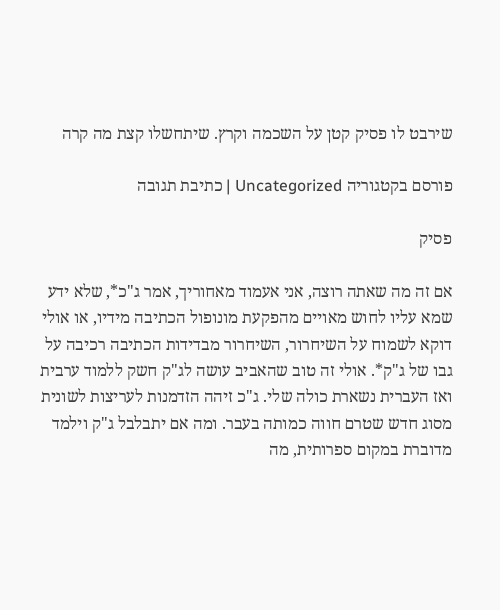שירבט לו פסיק קטן על השכמה וקרץ. שיתחשלו קצת מה קרה

פורסם בקטגוריה Uncategorized | כתיבת תגובה

פסיק

אם זה מה שאתה רוצה, אני אעמוד מאחוריך, אמר ג"כ*, שלא ידע שמא עליו לחוש מאויים מהפקעת מונופול הכתיבה מידיו, או אולי דוקא לשמוח על השיחרור, השיחרור מבדידות הכתיבה רכיבה על גבו של ג"ק*. אולי זה טוב שהאביב עושה לג"ק חשק ללמוד ערבית ואז העברית נשארת כולה שלי. ג"כ זיהה הזדמנות לעריצות לשונית מסוג חדש שטרם חווה כמותה בעבר. ומה אם יתבלבל ג"ק וילמד מדוברת במקום ספרותית, מה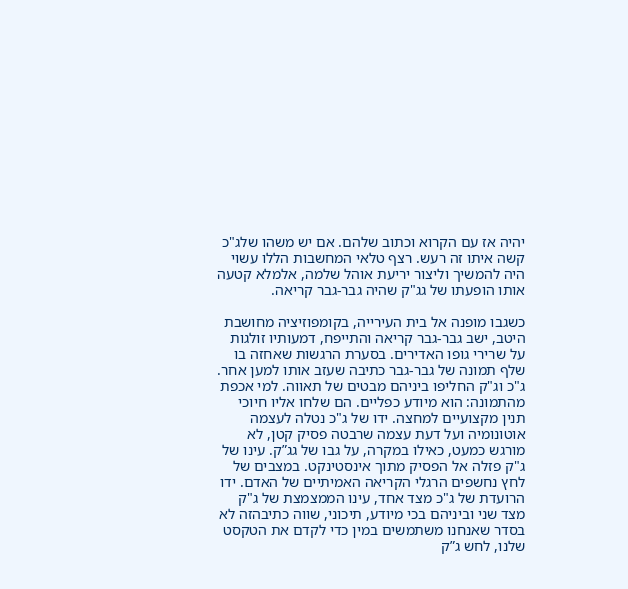יהיה אז עם הקרוא וכתוב שלהם. אם יש משהו שלג"כ קשה איתו זה רעש. רצף טלאי המחשבות הללו עשוי היה להמשיך וליצור יריעת אוהל שלמה, אלמלא קטעה אותו הופעתו של גג"ק שהיה גבר-גבר קריאה.

כשגבו מופנה אל בית העירייה, בקומפוזיציה מחושבת היטב, ישב גבר-גבר קריאה והתייפח, דמעותיו זולגות על שרירי גופו האדירים. בסערת הרגשות שאחזה בו שלף תמונה של גבר-גבר כתיבה שעזב אותו למען אחר. ג"כ וג"ק החליפו ביניהם מבטים של תאווה. למי אכפת מהתמונה: הוא מיודע כפליים. הם שלחו אליו חיוכי תנין מקצועיים למחצה. ידו של ג"כ נטלה לעצמה אוטונומיה ועל דעת עצמה שרבטה פסיק קטן, לא מורגש כמעט, כאילו במקרה, על גבו של גג”ק. עינו של ג"ק פזלה אל הפסיק מתוך אינסטינקט. במצבים של לחץ נחשפים הרגלי הקריאה האמיתיים של האדם. ידו הרועדת של ג"כ מצד אחד, עינו הממצמצת של ג"ק מצד שני וביניהם בכי מיודע, תיכוני, שווה כתיבהזה לא בסדר שאנחנו משתמשים במין כדי לקדם את הטקסט שלנו, לחש ג”ק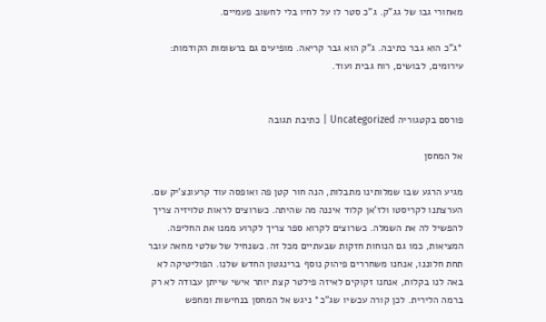מאחורי גבו של גג”ק. ג"כ סטר לו על לחיו בלי לחשוב פעמיים.

*ג"כ הוא גבר כתיבה. ג"ק הוא גבר קריאה. מופיעים גם ברשומות הקודמות: עירומים, לבושים, רוח גבית ועוד.


פורסם בקטגוריה Uncategorized | כתיבת תגובה

אל המחסן

מגיע הרגע שבו שמלותינו מתבלות, הנה חור קטן פה ואופסה עוד קרעונצ'יק שם. הערצתנו לקריסטו ולז'אן קלוד איננה מה שהיתה. כשרוצים לראות טלויזיה צריך להפשיל לה את השמלה. כשרוצים לקרוא ספר צריך לקרוע ממנו את החליפה. המציאות, כמו גם הנוחות חזקות שבעתיים מכל זה. כשנחיל של שלטי מחאה עובר תחת חלוננו, אנחנו משחררים פיהוק נוסף ברינגטון החדש שלנו. הפוליטיקה לא באה לנו בקלות, אנחנו זקוקים לאיזה פילטר קצת יותר אישי שייתן עבודה לא רק ברמה הלירית. לכן קורה עכשיו שג"כ* ניגש אל המחסן בנחישות ומחפש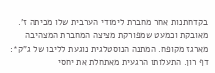בקדחתנות אחר מחברת לימודי הערבית שלו מכיתה ז'. מאובקת וכמעט שמפורקת מציצה המחברת המצהיבה מארגז מקופח. המתנה הנוסטלגית נוגעת לליבו של ג"ק*: דף רון. התעלותו הרגעית מאתחלת את יחסי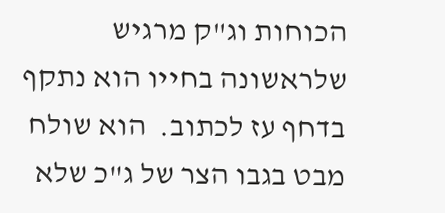הכוחות וג"ק מרגיש שלראשונה בחייו הוא נתקף בדחף עז לכתוב.  הוא שולח מבט בגבו הצר של ג"כ שלא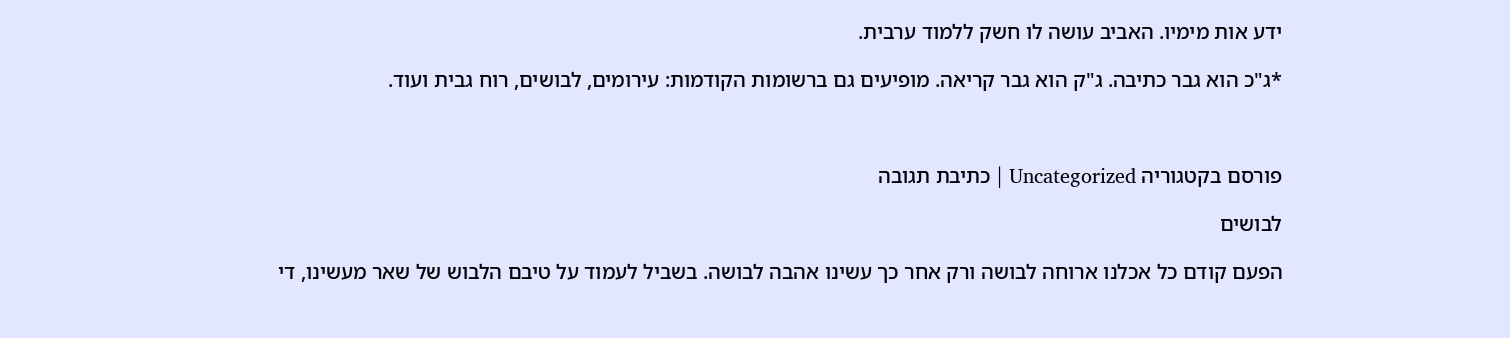ידע אות מימיו. האביב עושה לו חשק ללמוד ערבית.

*ג"כ הוא גבר כתיבה. ג"ק הוא גבר קריאה. מופיעים גם ברשומות הקודמות: עירומים, לבושים, רוח גבית ועוד.



פורסם בקטגוריה Uncategorized | כתיבת תגובה

לבושים

הפעם קודם כל אכלנו ארוחה לבושה ורק אחר כך עשינו אהבה לבושה. בשביל לעמוד על טיבם הלבוש של שאר מעשינו, די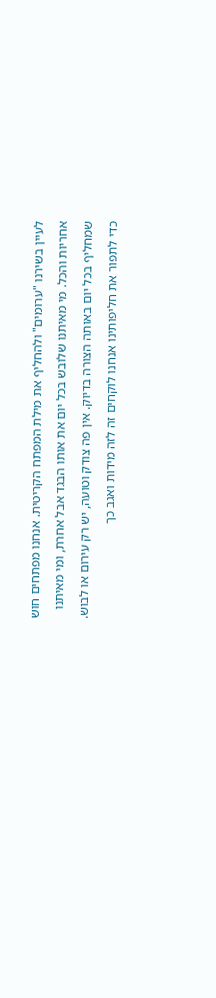לעיין בשירנו "ערומים" ולהחליף את מילת המפתח הקריטית. אנחנו מפתחים חוש אחריות והכל. מי מאיתנו שלובש בכל יום את אותו הבגד אבל אחרת, ומי מאיתנו שמחליף בכל יום באותה הצורה בדיוק. אין פה צודק וטועה, יש רק עירום או לבוש. כדי לתפור את חליפותינו אנחנו לוקחים זה לזה מידות ואגב כך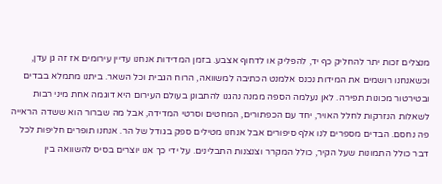מנצלים זכות יתר להחליק כף יד, להפליק או לדחוף אצבע. בזמן המדידות אנחנו עדיין עירומים אז זה גן עדן, וכשאנחנו רושמים את המידות נכנס אלמנט הכתיבה למשוואה, הרוח הגבית וכל השאר. ביתנו מתמלא בבדים ובטירטור מכונות תפירה. לאן נעלמה הספה ממנה נהגנו להתבונן בעולם העירום היא דוגמה אחת מיני רבות לשאלות הנזרקות לחלל האויר, יחד עם הכפתורים, המחטים וסרטי המדידה, אבל מה שברור הוא ששדה הראייה פה נחסם. הבדים מספרים לנו אלף סיפורים אבל אנחנו מטילים ספק בגודל של הר. אנחנו תופרים חליפות לכל דבר כולל התמונות שעל הקיר, כולל המקרר וצנצנות התבלינים. על ידי כך אנו יוצרים בסיס להשוואה בין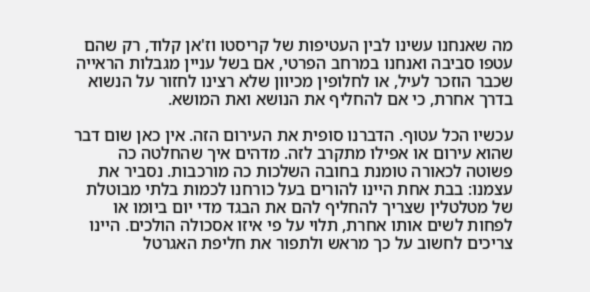מה שאנחנו עשינו לבין העטיפות של קריסטו וז'אן קלוד, רק שהם עטפו סביבה ואנחנו במרחב הפרטי, אם בשל עניין מגבלות הראייה שכבר הוזכר לעיל, או לחלופין מכיוון שלא רצינו לחזור על הנשוא בדרך אחרת, כי אם להחליף את הנושא ואת המושא.

עכשיו הכל עטוף. הדברנו סופית את העירום הזה. אין כאן שום דבר שהוא עירום או אפילו מתקרב לזה. מדהים איך שהחלטה כה פשוטה לכאורה טומנת בחובה השלכות כה מורכבות. נסביר את עצמנו: בבת אחת היינו להורים בעל כורחנו לכמות בלתי מבוטלת של מטלטלין שצריך להחליף להם את הבגד מדי יום ביומו או לפחות לשים אותו אחרת, תלוי על פי איזו אסכולה הולכים. היינו צריכים לחשוב על כך מראש ולתפור את חליפת האגרטל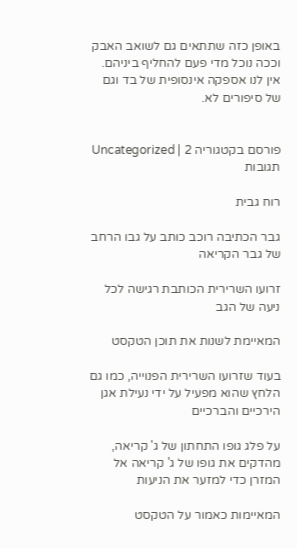באופן כזה שתתאים גם לשואב האבק וככה נוכל מדי פעם להחליף ביניהם. אין לנו אספקה אינסופית של בד וגם של סיפורים לא.


פורסם בקטגוריה Uncategorized | 2 תגובות

רוח גבית

גבר הכתיבה רוכב כותב על גבו הרחב של גבר הקריאה

זרועו השרירית הכותבת רגישה לכל ניעה של הגב

המאיימת לשנות את תוכן הטקסט

בעוד שזרועו השרירית הפנוייה, כמו גם הלחץ שהוא מפעיל על ידי נעילת אגן הירכיים והברכיים

על פלג גופו התחתון של ג' קריאה, מהדקים את גופו של ג' קריאה אל המזרן כדי למזער את הניעות

המאיימות כאמור על הטקסט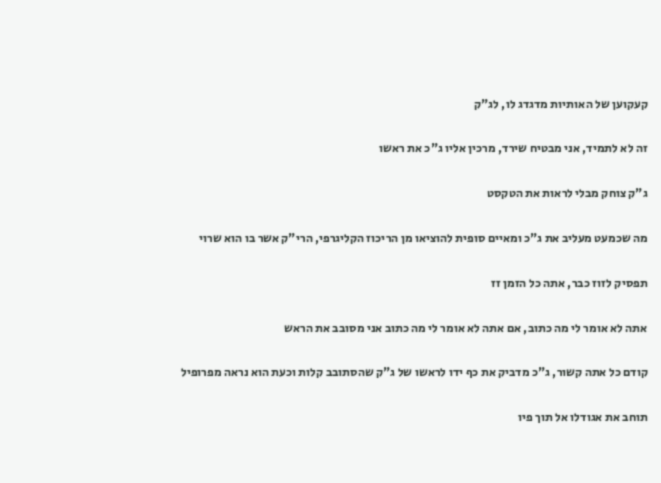קעקוען של האותיות מדגדג לו, לג"ק

זה לא לתמיד, אני מבטיח שירד, מרכין אליו ג"כ את ראשו

ג"ק צוחק מבלי לראות את הטקסט

מה שכמעט מעליב את ג"כ ומאיים סופית להוציאו מן הריכוז הקליגרפי, הרי"ק אשר בו הוא שרוי

תפסיק לזוז כבר, אתה כל הזמן זז

אתה לא אומר לי מה כתוב, אם אתה לא אומר לי מה כתוב אני מסובב את הראש

קודם כל אתה קשור, ג"כ מדביק את כף ידו לראשו של ג"ק שהסתובב קלות וכעת הוא נראה מפרופיל

תוחב את אגודלו אל תוך פיו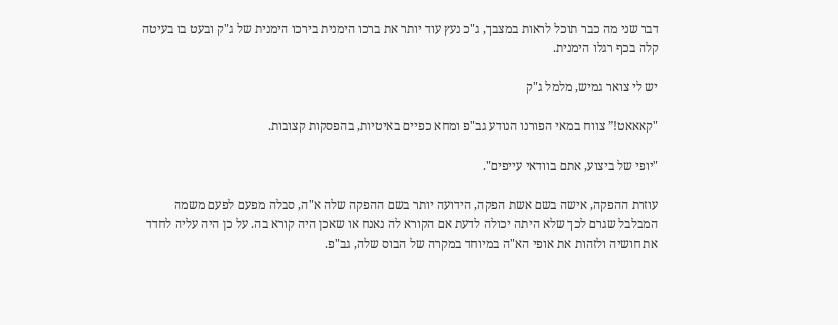דבר שני מה כבר תוכל לראות במצבך, ג"כ נעץ עוד יותר את ברכו הימנית בירכו הימנית של ג"ק ובעט בו בעיטה קלה בכף רגלו הימנית.

יש לי צואר גמיש, מלמל ג"ק

"קאאאט!” צווח במאי הפורנו הנודע גב"פ ומחא כפיים באיטיות, בהפסקות קצובות.

"יופי של ביצוע, אתם בוודאי עייפים".

עוזרת ההפקה, אישה בשם אשת הפקה, הידועה יותר בשם ההפקה שלה א"ה, סבלה מפעם לפעם משמה המבלבל שגרם לכך שלא היתה יכולה לדעת אם הקורא לה נאנח או שאכן היה קורא בה. על כן היה עליה לחדד את חושיה ולזהות את אופי הא"ה במיוחד במקרה של הבוס שלה, גב"פ.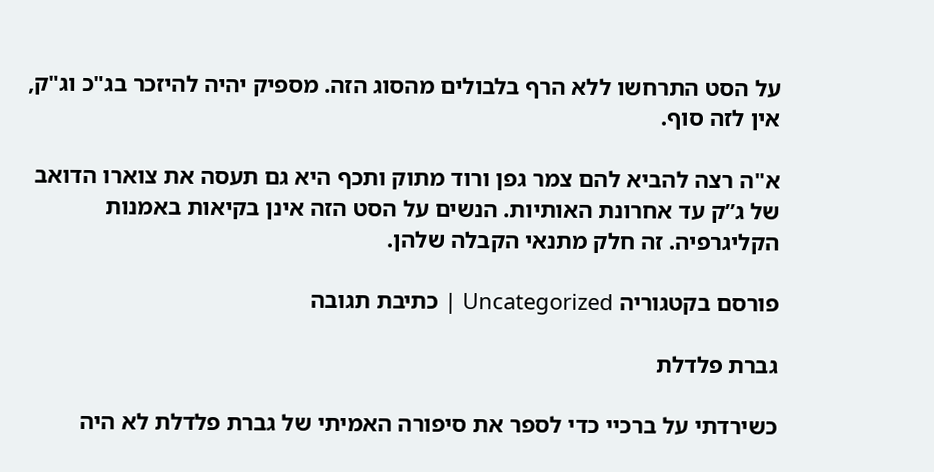על הסט התרחשו ללא הרף בלבולים מהסוג הזה. מספיק יהיה להיזכר בג"כ וג"ק, אין לזה סוף.

א"ה רצה להביא להם צמר גפן ורוד מתוק ותכף היא גם תעסה את צוארו הדואב של ג”ק עד אחרונת האותיות. הנשים על הסט הזה אינן בקיאות באמנות הקליגרפיה. זה חלק מתנאי הקבלה שלהן.

פורסם בקטגוריה Uncategorized | כתיבת תגובה

גברת פלדלת

כשירדתי על ברכיי כדי לספר את סיפורה האמיתי של גברת פלדלת לא היה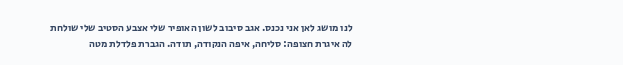לנו מושג לאן אני נכנס. אגב סיבוב לשון האופיר שלי אצבע הסטיב שלי שולחת לה איגרת חצופה: סליחה, איפה הנקודה, תודה. הגברת פלדלת מטה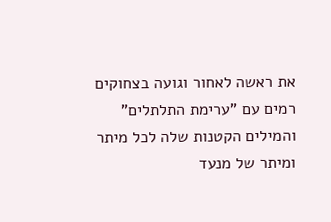את ראשה לאחור וגועה בצחוקים רמים עם "ערימת התלתלים" והמילים הקטנות שלה לכל מיתר ומיתר של מנעד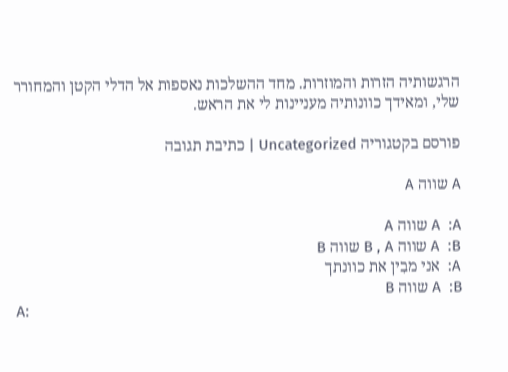הרגשותיה הזרות והמוזרות. מחד ההשלכות נאספות אל הדלי הקטן והמחורר שלי, ומאידך כוונותיה מעניינות לי את הראש.

פורסם בקטגוריה Uncategorized | כתיבת תגובה

A שווה A

A  :A שווה A
A  :B שווה B , A שווה B
A:  אני מבִין את כוונתך
A  :B שווה B
A: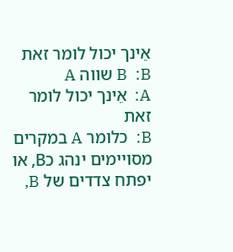אֵינך יכול לומר זאת
B  :B שווה A
A:  אֵינך יכול לומר זאת
B:  כלומר A במקרים מסויימים ינהג כB, או יפתח צדדים של B,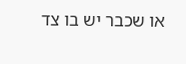או שכבר יש בו צד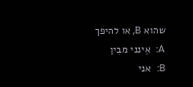שהוא B, או להיפך
A:  אֵינני מבִין
B:  אני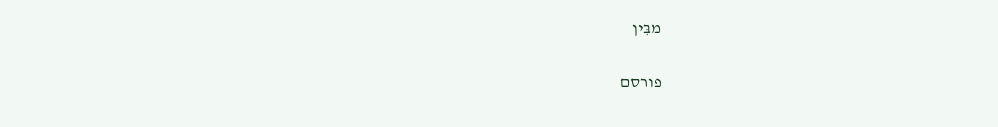מבִּין

פורסם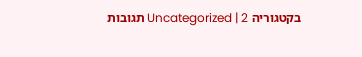בקטגוריה Uncategorized | 2 תגובות